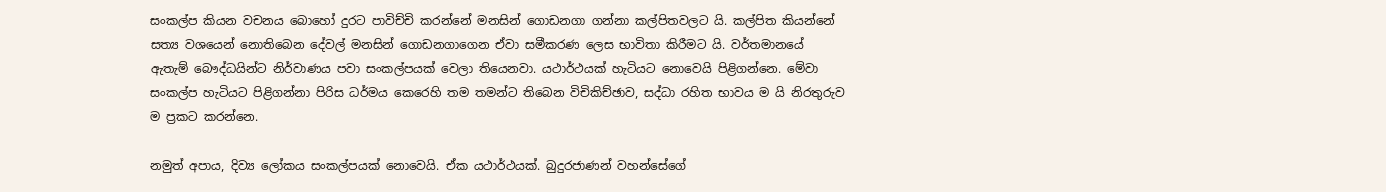සංකල්ප කියන වචනය බොහෝ දුරට පාවිච්චි කරන්නේ මනසින් ගොඩනගා ගන්නා කල්පිතවලට යි. කල්පිත කියන්නේ සත්‍ය වශයෙන් නොතිබෙන දේවල් මනසින් ගොඩනගාගෙන ඒවා සමීකරණ ලෙස භාවිතා කිරීමට යි. වර්තමානයේ ඇතැම් බෞද්ධයින්ට නිර්වාණය පවා සංකල්පයක් වෙලා තියෙනවා. යථාර්ථයක් හැටියට නොවෙයි පිළිගන්නෙ. මේවා සංකල්ප හැටියට පිළිගන්නා පිරිස ධර්මය කෙරෙහි තම තමන්ට තිබෙන විචිකිච්ඡාව, සද්ධා රහිත භාවය ම යි නිරතුරුව ම ප්‍රකට කරන්නෙ.

නමුත් අපාය, දිව්‍ය ලෝකය සංකල්පයක් නොවෙයි. ඒක යථාර්ථයක්. බුදුරජාණන් වහන්සේගේ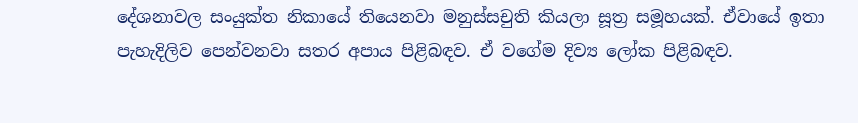දේශනාවල සංයුක්ත නිකායේ තියෙනවා මනුස්සචුති කියලා සූත්‍ර සමූහයක්. ඒවායේ ඉතා පැහැදිලිව පෙන්වනවා සතර අපාය පිළිබඳව. ඒ වගේම දිව්‍ය ලෝක පිළිබඳව.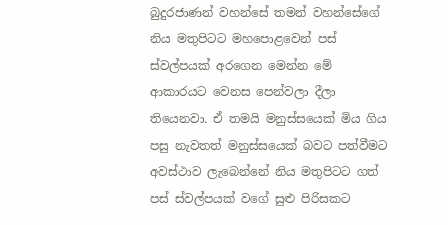බුදුරජාණන් වහන්සේ තමන් වහන්සේගේ නිය මතුපිටට මහපොළවෙන් පස් ස්වල්පයක් අරගෙන මෙන්න මේ ආකාරයට වෙනස පෙන්වලා දීලා තියෙනවා. ඒ තමයි මනුස්සයෙක් මිය ගිය පසු නැවතත් මනුස්සයෙක් බවට පත්වීමට අවස්ථාව ලැබෙන්නේ නිය මතුපිටට ගත් පස් ස්වල්පයක් වගේ සුළු පිරිසකට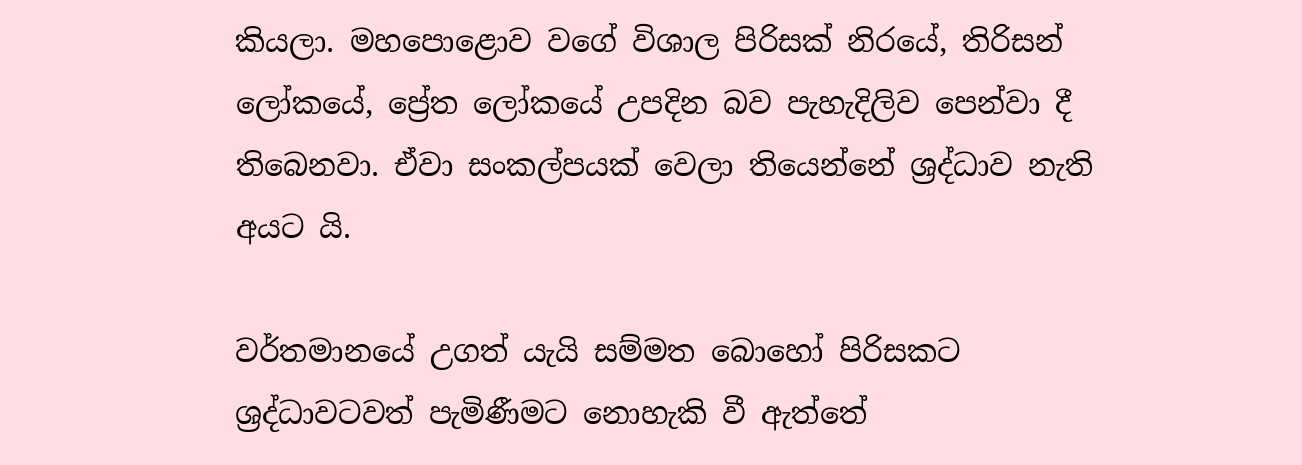කියලා. මහපොළොව වගේ විශාල පිරිසක් නිරයේ, තිරිසන් ලෝකයේ, ප්‍රේත ලෝකයේ උපදින බව පැහැදිලිව පෙන්වා දී තිබෙනවා. ඒවා සංකල්පයක් වෙලා තියෙන්නේ ශ්‍රද්ධාව නැති අයට යි.

වර්තමානයේ උගත් යැයි සම්මත බොහෝ පිරිසකට ශ්‍රද්ධාවටවත් පැමිණීමට නොහැකි වී ඇත්තේ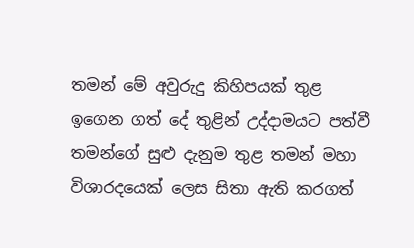තමන් මේ අවුරුදු කිහිපයක් තුළ ඉගෙන ගත් දේ තුළින් උද්දාමයට පත්වී තමන්ගේ සුළු දැනුම තුළ තමන් මහා විශාරදයෙක් ලෙස සිතා ඇති කරගත්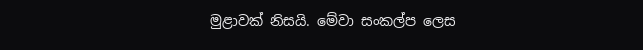මුළාවක් නිසයි. මේවා සංකල්ප ලෙස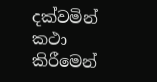දක්වමින් කථා කිරීමෙන්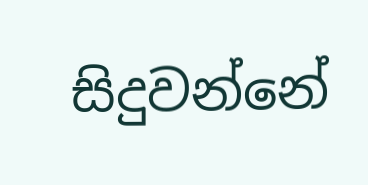සිදුවන්නේ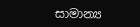සාමාන්‍ය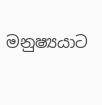මනුෂ්‍යයාට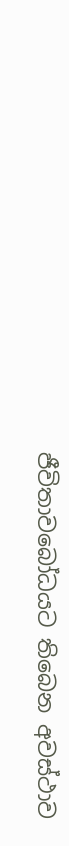ජීවිතාවබෝධයට තිබෙන අවස්ථාව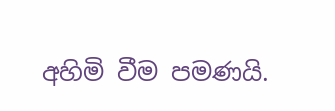අහිමි වීම පමණයි.